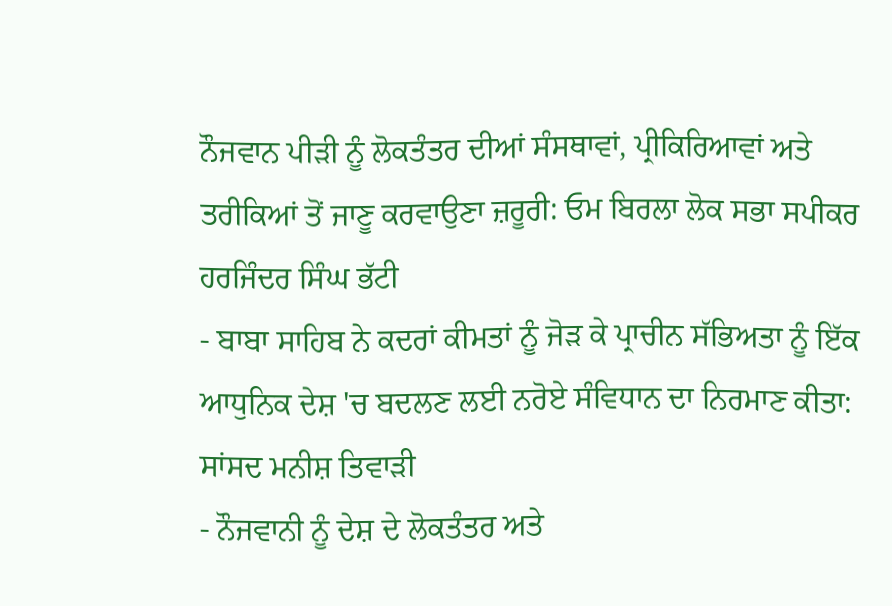ਨੌਜਵਾਨ ਪੀੜੀ ਨੂੰ ਲੋਕਤੰਤਰ ਦੀਆਂ ਸੰਸਥਾਵਾਂ, ਪ੍ਰੀਕਿਰਿਆਵਾਂ ਅਤੇ ਤਰੀਕਿਆਂ ਤੋਂ ਜਾਣੂ ਕਰਵਾਉਣਾ ਜ਼ਰੂਰੀ: ਓਮ ਬਿਰਲਾ ਲੋਕ ਸਭਾ ਸਪੀਕਰ
ਹਰਜਿੰਦਰ ਸਿੰਘ ਭੱਟੀ
- ਬਾਬਾ ਸਾਹਿਬ ਨੇ ਕਦਰਾਂ ਕੀਮਤਾਂ ਨੂੰ ਜੋੜ ਕੇ ਪ੍ਰਾਚੀਨ ਸੱਭਿਅਤਾ ਨੂੰ ਇੱਕ ਆਧੁਨਿਕ ਦੇਸ਼ 'ਚ ਬਦਲਣ ਲਈ ਨਰੋਏ ਸੰਵਿਧਾਨ ਦਾ ਨਿਰਮਾਣ ਕੀਤਾ: ਸਾਂਸਦ ਮਨੀਸ਼ ਤਿਵਾੜੀ
- ਨੌਜਵਾਨੀ ਨੂੰ ਦੇਸ਼ ਦੇ ਲੋਕਤੰਤਰ ਅਤੇ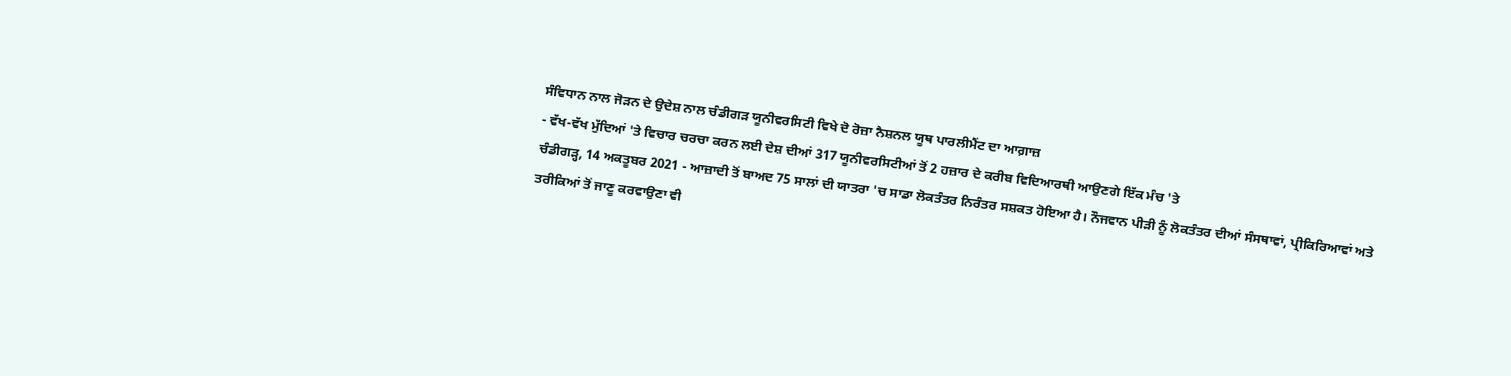ਸੰਵਿਧਾਨ ਨਾਲ ਜੋੜਨ ਦੇ ਉਦੇਸ਼ ਨਾਲ ਚੰਡੀਗੜ ਯੂਨੀਵਰਸਿਟੀ ਵਿਖੇ ਦੋ ਰੋਜ਼ਾ ਨੈਸ਼ਨਲ ਯੂਥ ਪਾਰਲੀਮੈਂਟ ਦਾ ਆਗ਼ਾਜ਼
- ਵੱਖ-ਵੱਖ ਮੁੱਦਿਆਂ 'ਤੇ ਵਿਚਾਰ ਚਰਚਾ ਕਰਨ ਲਈ ਦੇਸ਼ ਦੀਆਂ 317 ਯੂਨੀਵਰਸਿਟੀਆਂ ਤੋਂ 2 ਹਜ਼ਾਰ ਦੇ ਕਰੀਬ ਵਿਦਿਆਰਥੀ ਆਉਣਗੇ ਇੱਕ ਮੰਚ 'ਤੇ
ਚੰਡੀਗੜ੍ਹ, 14 ਅਕਤੂਬਰ 2021 - ਆਜ਼ਾਦੀ ਤੋਂ ਬਾਅਦ 75 ਸਾਲਾਂ ਦੀ ਯਾਤਰਾ 'ਚ ਸਾਡਾ ਲੋਕਤੰਤਰ ਨਿਰੰਤਰ ਸਸ਼ਕਤ ਹੋਇਆ ਹੈ। ਨੌਜਵਾਨ ਪੀੜੀ ਨੂੰ ਲੋਕਤੰਤਰ ਦੀਆਂ ਸੰਸਥਾਵਾਂ, ਪ੍ਰੀਕਿਰਿਆਵਾਂ ਅਤੇ ਤਰੀਕਿਆਂ ਤੋਂ ਜਾਣੂ ਕਰਵਾਉਣਾ ਵੀ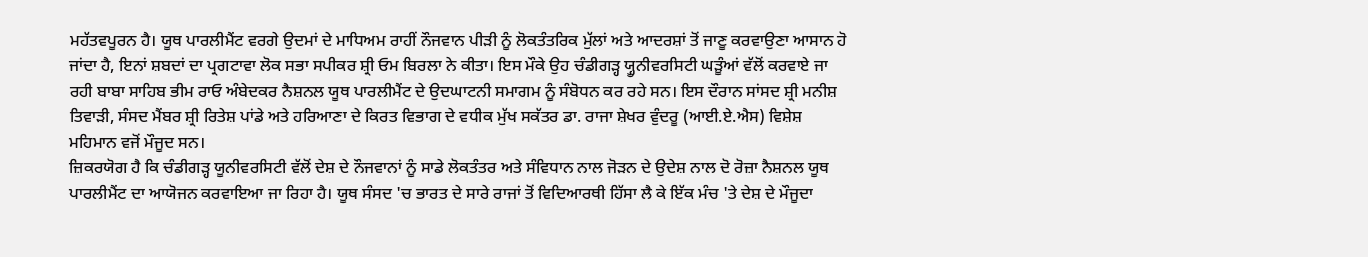ਮਹੱਤਵਪੂਰਨ ਹੈ। ਯੂਥ ਪਾਰਲੀਮੈਂਟ ਵਰਗੇ ਉਦਮਾਂ ਦੇ ਮਾਧਿਅਮ ਰਾਹੀਂ ਨੌਜਵਾਨ ਪੀੜੀ ਨੂੰ ਲੋਕਤੰਤਰਿਕ ਮੁੱਲਾਂ ਅਤੇ ਆਦਰਸ਼ਾਂ ਤੋਂ ਜਾਣੂ ਕਰਵਾਉਣਾ ਆਸਾਨ ਹੋ ਜਾਂਦਾ ਹੈ, ਇਨਾਂ ਸ਼ਬਦਾਂ ਦਾ ਪ੍ਰਗਟਾਵਾ ਲੋਕ ਸਭਾ ਸਪੀਕਰ ਸ਼੍ਰੀ ਓਮ ਬਿਰਲਾ ਨੇ ਕੀਤਾ। ਇਸ ਮੌਕੇ ਉਹ ਚੰਡੀਗੜ੍ਹ ਯ੍ਹੂਨੀਵਰਸਿਟੀ ਘੜੂੰਆਂ ਵੱਲੋਂ ਕਰਵਾਏ ਜਾ ਰਹੀ ਬਾਬਾ ਸਾਹਿਬ ਭੀਮ ਰਾਓ ਅੰਬੇਦਕਰ ਨੈਸ਼ਨਲ ਯੂਥ ਪਾਰਲੀਮੈਂਟ ਦੇ ਉਦਘਾਟਨੀ ਸਮਾਗਮ ਨੂੰ ਸੰਬੋਧਨ ਕਰ ਰਹੇ ਸਨ। ਇਸ ਦੌਰਾਨ ਸਾਂਸਦ ਸ਼੍ਰੀ ਮਨੀਸ਼ ਤਿਵਾੜੀ, ਸੰਸਦ ਮੈਂਬਰ ਸ਼੍ਰੀ ਰਿਤੇਸ਼ ਪਾਂਡੇ ਅਤੇ ਹਰਿਆਣਾ ਦੇ ਕਿਰਤ ਵਿਭਾਗ ਦੇ ਵਧੀਕ ਮੁੱਖ ਸਕੱਤਰ ਡਾ. ਰਾਜਾ ਸ਼ੇਖਰ ਵੁੰਦਰੂ (ਆਈ.ਏ.ਐਸ) ਵਿਸ਼ੇਸ਼ ਮਹਿਮਾਨ ਵਜੋਂ ਮੌਜੂਦ ਸਨ।
ਜ਼ਿਕਰਯੋਗ ਹੈ ਕਿ ਚੰਡੀਗੜ੍ਹ ਯੂਨੀਵਰਸਿਟੀ ਵੱਲੋਂ ਦੇਸ਼ ਦੇ ਨੌਜਵਾਨਾਂ ਨੂੰ ਸਾਡੇ ਲੋਕਤੰਤਰ ਅਤੇ ਸੰਵਿਧਾਨ ਨਾਲ ਜੋੜਨ ਦੇ ਉਦੇਸ਼ ਨਾਲ ਦੋ ਰੋਜ਼ਾ ਨੈਸ਼ਨਲ ਯੂਥ ਪਾਰਲੀਮੈਂਟ ਦਾ ਆਯੋਜਨ ਕਰਵਾਇਆ ਜਾ ਰਿਹਾ ਹੈ। ਯੂਥ ਸੰਸਦ 'ਚ ਭਾਰਤ ਦੇ ਸਾਰੇ ਰਾਜਾਂ ਤੋਂ ਵਿਦਿਆਰਥੀ ਹਿੱਸਾ ਲੈ ਕੇ ਇੱਕ ਮੰਚ 'ਤੇ ਦੇਸ਼ ਦੇ ਮੌਜੂਦਾ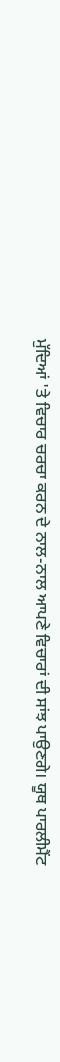ਮੁੱਦਿਆਂ 'ਤੇ ਵਿਚਾਰ ਚਰਚਾ ਕਰਨ ਦੇ ਨਾਲ-ਨਾਲ ਆਪਣੇ ਵਿਚਾਰਾਂ ਦੀ ਸਾਂਝ ਪਾਉਣਗੇ। ਯੂਥ ਪਾਰਲੀਮੈਂਟ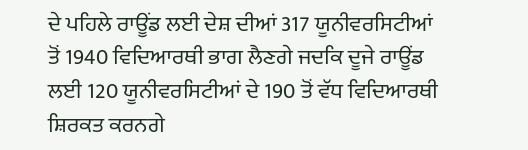ਦੇ ਪਹਿਲੇ ਰਾਊਂਡ ਲਈ ਦੇਸ਼ ਦੀਆਂ 317 ਯੂਨੀਵਰਸਿਟੀਆਂ ਤੋਂ 1940 ਵਿਦਿਆਰਥੀ ਭਾਗ ਲੈਣਗੇ ਜਦਕਿ ਦੂਜੇ ਰਾਊਂਡ ਲਈ 120 ਯੂਨੀਵਰਸਿਟੀਆਂ ਦੇ 190 ਤੋਂ ਵੱਧ ਵਿਦਿਆਰਥੀ ਸ਼ਿਰਕਤ ਕਰਨਗੇ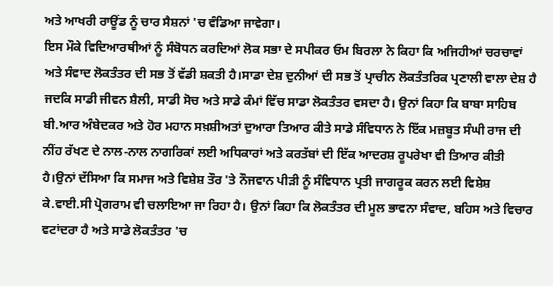ਅਤੇ ਆਖਰੀ ਰਾਊਂਡ ਨੂੰ ਚਾਰ ਸੈਸ਼ਨਾਂ 'ਚ ਵੰਡਿਆ ਜਾਵੇਗਾ।
ਇਸ ਮੌਕੇ ਵਿਦਿਆਰਥੀਆਂ ਨੂੰ ਸੰਬੋਧਨ ਕਰਦਿਆਂ ਲੋਕ ਸਭਾ ਦੇ ਸਪੀਕਰ ਓਮ ਬਿਰਲਾ ਨੇ ਕਿਹਾ ਕਿ ਅਜਿਹੀਆਂ ਚਰਚਾਵਾਂ ਅਤੇ ਸੰਵਾਦ ਲੋਕਤੰਤਰ ਦੀ ਸਭ ਤੋਂ ਵੱਡੀ ਸ਼ਕਤੀ ਹੈ।ਸਾਡਾ ਦੇਸ਼ ਦੁਨੀਆਂ ਦੀ ਸਭ ਤੋਂ ਪ੍ਰਾਚੀਨ ਲੋਕਤੰਤਰਿਕ ਪ੍ਰਣਾਲੀ ਵਾਲਾ ਦੇਸ਼ ਹੈ ਜਦਕਿ ਸਾਡੀ ਜੀਵਨ ਸ਼ੈਲੀ, ਸਾਡੀ ਸੋਚ ਅਤੇ ਸਾਡੇ ਕੰਮਾਂ ਵਿੱਚ ਸਾਡਾ ਲੋਕਤੰਤਰ ਵਸਦਾ ਹੈ। ਉਨਾਂ ਕਿਹਾ ਕਿ ਬਾਬਾ ਸਾਹਿਬ ਬੀ.ਆਰ ਅੰਬੇਦਕਰ ਅਤੇ ਹੋਰ ਮਹਾਨ ਸਖ਼ਸ਼ੀਅਤਾਂ ਦੁਆਰਾ ਤਿਆਰ ਕੀਤੇ ਸਾਡੇ ਸੰਵਿਧਾਨ ਨੇ ਇੱਕ ਮਜ਼ਬੂਤ ਸੰਘੀ ਰਾਜ ਦੀ ਨੀਂਹ ਰੱਖਣ ਦੇ ਨਾਲ-ਨਾਲ ਨਾਗਰਿਕਾਂ ਲਈ ਅਧਿਕਾਰਾਂ ਅਤੇ ਕਰਤੱਬਾਂ ਦੀ ਇੱਕ ਆਦਰਸ਼ ਰੂਪਰੇਖਾ ਵੀ ਤਿਆਰ ਕੀਤੀ ਹੈ।ਉਨਾਂ ਦੱਸਿਆ ਕਿ ਸਮਾਜ ਅਤੇ ਵਿਸ਼ੇਸ਼ ਤੌਰ 'ਤੇ ਨੌਜਵਾਨ ਪੀੜੀ ਨੂੰ ਸੰਵਿਧਾਨ ਪ੍ਰਤੀ ਜਾਗਰੂਕ ਕਰਨ ਲਈ ਵਿਸ਼ੇਸ਼ ਕੇ.ਵਾਈ.ਸੀ ਪ੍ਰੋਗਰਾਮ ਵੀ ਚਲਾਇਆ ਜਾ ਰਿਹਾ ਹੈ। ਉਨਾਂ ਕਿਹਾ ਕਿ ਲੋਕਤੰਤਰ ਦੀ ਮੂਲ ਭਾਵਨਾ ਸੰਵਾਦ, ਬਹਿਸ ਅਤੇ ਵਿਚਾਰ ਵਟਾਂਦਰਾ ਹੈ ਅਤੇ ਸਾਡੇ ਲੋਕਤੰਤਰ 'ਚ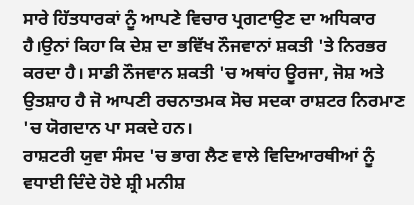ਸਾਰੇ ਹਿੱਤਧਾਰਕਾਂ ਨੂੰ ਆਪਣੇ ਵਿਚਾਰ ਪ੍ਰਗਟਾਉਣ ਦਾ ਅਧਿਕਾਰ ਹੈ।ਉਨਾਂ ਕਿਹਾ ਕਿ ਦੇਸ਼ ਦਾ ਭਵਿੱਖ ਨੌਜਵਾਨਾਂ ਸ਼ਕਤੀ 'ਤੇ ਨਿਰਭਰ ਕਰਦਾ ਹੈ। ਸਾਡੀ ਨੌਜਵਾਨ ਸ਼ਕਤੀ 'ਚ ਅਥਾਂਹ ਊਰਜਾ, ਜੋਸ਼ ਅਤੇ ਉਤਸ਼ਾਹ ਹੈ ਜੋ ਆਪਣੀ ਰਚਨਾਤਮਕ ਸੋਚ ਸਦਕਾ ਰਾਸ਼ਟਰ ਨਿਰਮਾਣ 'ਚ ਯੋਗਦਾਨ ਪਾ ਸਕਦੇ ਹਨ।
ਰਾਸ਼ਟਰੀ ਯੁਵਾ ਸੰਸਦ 'ਚ ਭਾਗ ਲੈਣ ਵਾਲੇ ਵਿਦਿਆਰਥੀਆਂ ਨੂੰ ਵਧਾਈ ਦਿੰਦੇ ਹੋਏ ਸ਼੍ਰੀ ਮਨੀਸ਼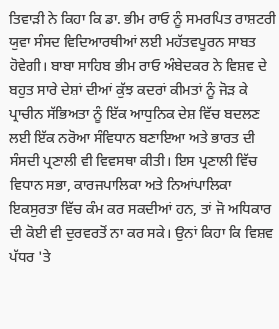ਤਿਵਾੜੀ ਨੇ ਕਿਹਾ ਕਿ ਡਾ. ਭੀਮ ਰਾਓ ਨੂੰ ਸਮਰਪਿਤ ਰਾਸ਼ਟਰੀ ਯੁਵਾ ਸੰਸਦ ਵਿਦਿਆਰਥੀਆਂ ਲਈ ਮਹੱਤਵਪੂਰਨ ਸਾਬਤ ਹੋਵੇਗੀ। ਬਾਬਾ ਸਾਹਿਬ ਭੀਮ ਰਾਓ ਅੰਬੇਦਕਰ ਨੇ ਵਿਸ਼ਵ ਦੇ ਬਹੁਤ ਸਾਰੇ ਦੇਸ਼ਾਂ ਦੀਆਂ ਕੁੱਝ ਕਦਰਾਂ ਕੀਮਤਾਂ ਨੂੰ ਜੋੜ ਕੇ ਪ੍ਰਾਚੀਨ ਸੱਭਿਅਤਾ ਨੂੰ ਇੱਕ ਆਧੁਨਿਕ ਦੇਸ਼ ਵਿੱਚ ਬਦਲਣ ਲਈ ਇੱਕ ਨਰੋਆ ਸੰਵਿਧਾਨ ਬਣਾਇਆ ਅਤੇ ਭਾਰਤ ਦੀ ਸੰਸਦੀ ਪ੍ਰਣਾਲੀ ਵੀ ਵਿਵਸਥਾ ਕੀਤੀ। ਇਸ ਪ੍ਰਣਾਲੀ ਵਿੱਚ ਵਿਧਾਨ ਸਭਾ, ਕਾਰਜਪਾਲਿਕਾ ਅਤੇ ਨਿਆਂਪਾਲਿਕਾ ਇਕਸੁਰਤਾ ਵਿੱਚ ਕੰਮ ਕਰ ਸਕਦੀਆਂ ਹਨ, ਤਾਂ ਜੋ ਅਧਿਕਾਰ ਦੀ ਕੋਈ ਵੀ ਦੁਰਵਰਤੋਂ ਨਾ ਕਰ ਸਕੇ। ਉਨਾਂ ਕਿਹਾ ਕਿ ਵਿਸ਼ਵ ਪੱਧਰ 'ਤੇ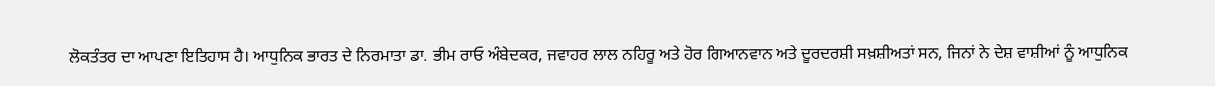ਲੋਕਤੰਤਰ ਦਾ ਆਪਣਾ ਇਤਿਹਾਸ ਹੈ। ਆਧੁਨਿਕ ਭਾਰਤ ਦੇ ਨਿਰਮਾਤਾ ਡਾ. ਭੀਮ ਰਾਓ ਅੰਬੇਦਕਰ, ਜਵਾਹਰ ਲਾਲ ਨਹਿਰੂ ਅਤੇ ਹੋਰ ਗਿਆਨਵਾਨ ਅਤੇ ਦੂਰਦਰਸ਼ੀ ਸਖ਼ਸ਼ੀਅਤਾਂ ਸਨ, ਜਿਨਾਂ ਨੇ ਦੇਸ਼ ਵਾਸ਼ੀਆਂ ਨੂੰ ਆਧੁਨਿਕ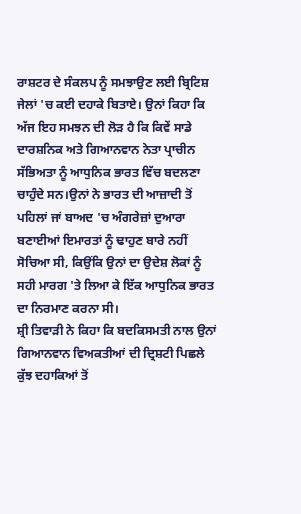ਰਾਸ਼ਟਰ ਦੇ ਸੰਕਲਪ ਨੂੰ ਸਮਝਾਉਣ ਲਈ ਬ੍ਰਿਟਿਸ਼ ਜੇਲਾਂ 'ਚ ਕਈ ਦਹਾਕੇ ਬਿਤਾਏ। ਉਨਾਂ ਕਿਹਾ ਕਿ ਅੱਜ ਇਹ ਸਮਝਨ ਦੀ ਲੋੜ ਹੈ ਕਿ ਕਿਵੇਂ ਸਾਡੇ ਦਾਰਸ਼ਨਿਕ ਅਤੇ ਗਿਆਨਵਾਨ ਨੇਤਾ ਪ੍ਰਾਚੀਨ ਸੱਭਿਅਤਾ ਨੂੰ ਆਧੁਨਿਕ ਭਾਰਤ ਵਿੱਚ ਬਦਲਣਾ ਚਾਹੁੰਦੇ ਸਨ।ਉਨਾਂ ਨੇ ਭਾਰਤ ਦੀ ਆਜ਼ਾਦੀ ਤੋਂ ਪਹਿਲਾਂ ਜਾਂ ਬਾਅਦ 'ਚ ਅੰਗਰੇਜ਼ਾਂ ਦੁਆਰਾ ਬਣਾਈਆਂ ਇਮਾਰਤਾਂ ਨੂੰ ਢਾਹੁਣ ਬਾਰੇ ਨਹੀਂ ਸੋਚਿਆ ਸੀ, ਕਿਉਂਕਿ ਉਨਾਂ ਦਾ ਉਦੇਸ਼ ਲੋਕਾਂ ਨੂੰ ਸਹੀ ਮਾਰਗ 'ਤੇ ਲਿਆ ਕੇ ਇੱਕ ਆਧੁਨਿਕ ਭਾਰਤ ਦਾ ਨਿਰਮਾਣ ਕਰਨਾ ਸੀ।
ਸ਼੍ਰੀ ਤਿਵਾੜੀ ਨੇ ਕਿਹਾ ਕਿ ਬਦਕਿਸਮਤੀ ਨਾਲ ਉਨਾਂ ਗਿਆਨਵਾਨ ਵਿਅਕਤੀਆਂ ਦੀ ਦ੍ਰਿਸ਼ਟੀ ਪਿਛਲੇ ਕੁੱਝ ਦਹਾਕਿਆਂ ਤੋਂ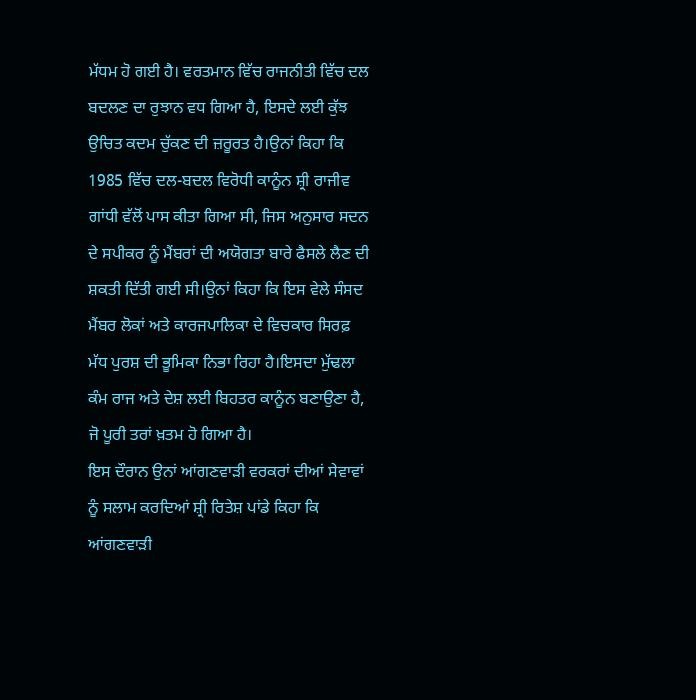ਮੱਧਮ ਹੋ ਗਈ ਹੈ। ਵਰਤਮਾਨ ਵਿੱਚ ਰਾਜਨੀਤੀ ਵਿੱਚ ਦਲ ਬਦਲਣ ਦਾ ਰੁਝਾਨ ਵਧ ਗਿਆ ਹੈ, ਇਸਦੇ ਲਈ ਕੁੱਝ ਉਚਿਤ ਕਦਮ ਚੁੱਕਣ ਦੀ ਜ਼ਰੂਰਤ ਹੈ।ਉਨਾਂ ਕਿਹਾ ਕਿ 1985 ਵਿੱਚ ਦਲ-ਬਦਲ ਵਿਰੋਧੀ ਕਾਨੂੰਨ ਸ਼੍ਰੀ ਰਾਜੀਵ ਗਾਂਧੀ ਵੱਲੋਂ ਪਾਸ ਕੀਤਾ ਗਿਆ ਸੀ, ਜਿਸ ਅਨੁਸਾਰ ਸਦਨ ਦੇ ਸਪੀਕਰ ਨੂੰ ਮੈਂਬਰਾਂ ਦੀ ਅਯੋਗਤਾ ਬਾਰੇ ਫੈਸਲੇ ਲੈਣ ਦੀ ਸ਼ਕਤੀ ਦਿੱਤੀ ਗਈ ਸੀ।ਉਨਾਂ ਕਿਹਾ ਕਿ ਇਸ ਵੇਲੇ ਸੰਸਦ ਮੈਂਬਰ ਲੋਕਾਂ ਅਤੇ ਕਾਰਜਪਾਲਿਕਾ ਦੇ ਵਿਚਕਾਰ ਸਿਰਫ਼ ਮੱਧ ਪੁਰਸ਼ ਦੀ ਭੂਮਿਕਾ ਨਿਭਾ ਰਿਹਾ ਹੈ।ਇਸਦਾ ਮੁੱਢਲਾ ਕੰਮ ਰਾਜ ਅਤੇ ਦੇਸ਼ ਲਈ ਬਿਹਤਰ ਕਾਨੂੰਨ ਬਣਾਉਣਾ ਹੈ, ਜੋ ਪੂਰੀ ਤਰਾਂ ਖ਼ਤਮ ਹੋ ਗਿਆ ਹੈ।
ਇਸ ਦੌਰਾਨ ਉਨਾਂ ਆਂਗਣਵਾੜੀ ਵਰਕਰਾਂ ਦੀਆਂ ਸੇਵਾਵਾਂ ਨੂੰ ਸਲਾਮ ਕਰਦਿਆਂ ਸ਼੍ਰੀ ਰਿਤੇਸ਼ ਪਾਂਡੇ ਕਿਹਾ ਕਿ ਆਂਗਣਵਾੜੀ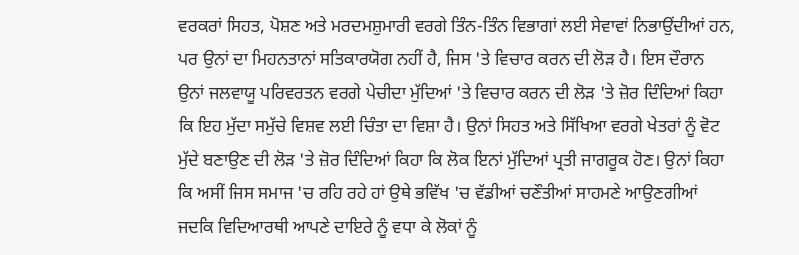ਵਰਕਰਾਂ ਸਿਹਤ, ਪੋਸ਼ਣ ਅਤੇ ਮਰਦਮਸ਼ੁਮਾਰੀ ਵਰਗੇ ਤਿੰਨ-ਤਿੰਨ ਵਿਭਾਗਾਂ ਲਈ ਸੇਵਾਵਾਂ ਨਿਭਾਉਂਦੀਆਂ ਹਨ, ਪਰ ਉਨਾਂ ਦਾ ਮਿਹਨਤਾਨਾਂ ਸਤਿਕਾਰਯੋਗ ਨਹੀਂ ਹੈ, ਜਿਸ 'ਤੇ ਵਿਚਾਰ ਕਰਨ ਦੀ ਲੋੜ ਹੈ। ਇਸ ਦੌਰਾਨ ਉਨਾਂ ਜਲਵਾਯੂ ਪਰਿਵਰਤਨ ਵਰਗੇ ਪੇਚੀਦਾ ਮੁੱਦਿਆਂ 'ਤੇ ਵਿਚਾਰ ਕਰਨ ਦੀ ਲੋੜ 'ਤੇ ਜ਼ੋਰ ਦਿੰਦਿਆਂ ਕਿਹਾ ਕਿ ਇਹ ਮੁੱਦਾ ਸਮੁੱਚੇ ਵਿਸ਼ਵ ਲਈ ਚਿੰਤਾ ਦਾ ਵਿਸ਼ਾ ਹੈ। ਉਨਾਂ ਸਿਹਤ ਅਤੇ ਸਿੱਖਿਆ ਵਰਗੇ ਖੇਤਰਾਂ ਨੂੰ ਵੋਟ ਮੁੱਦੇ ਬਣਾਉਣ ਦੀ ਲੋੜ 'ਤੇ ਜ਼ੋਰ ਦਿੰਦਿਆਂ ਕਿਹਾ ਕਿ ਲੋਕ ਇਨਾਂ ਮੁੱਦਿਆਂ ਪ੍ਰਤੀ ਜਾਗਰੂਕ ਹੋਣ। ਉਨਾਂ ਕਿਹਾ ਕਿ ਅਸੀਂ ਜਿਸ ਸਮਾਜ 'ਚ ਰਹਿ ਰਹੇ ਹਾਂ ਉਥੇ ਭਵਿੱਖ 'ਚ ਵੱਡੀਆਂ ਚਣੌਤੀਆਂ ਸਾਹਮਣੇ ਆਉਣਗੀਆਂ ਜਦਕਿ ਵਿਦਿਆਰਥੀ ਆਪਣੇ ਦਾਇਰੇ ਨੂੰ ਵਧਾ ਕੇ ਲੋਕਾਂ ਨੂੰ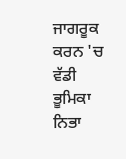ਜਾਗਰੂਕ ਕਰਨ 'ਚ ਵੱਡੀ ਭੂਮਿਕਾ ਨਿਭਾ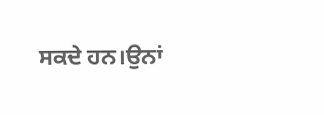ਸਕਦੇ ਹਨ।ਉਨਾਂ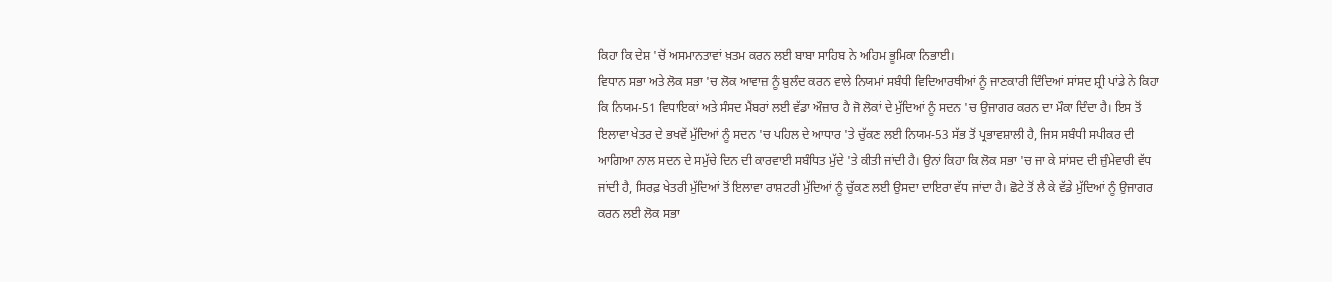ਕਿਹਾ ਕਿ ਦੇਸ਼ 'ਚੋਂ ਅਸਮਾਨਤਾਵਾਂ ਖ਼ਤਮ ਕਰਨ ਲਈ ਬਾਬਾ ਸਾਹਿਬ ਨੇ ਅਹਿਮ ਭੂਮਿਕਾ ਨਿਭਾਈ।
ਵਿਧਾਨ ਸਭਾ ਅਤੇ ਲੋਕ ਸਭਾ 'ਚ ਲੋਕ ਆਵਾਜ਼ ਨੂੰ ਬੁਲੰਦ ਕਰਨ ਵਾਲੇ ਨਿਯਮਾਂ ਸਬੰਧੀ ਵਿਦਿਆਰਥੀਆਂ ਨੂੰ ਜਾਣਕਾਰੀ ਦਿੰਦਿਆਂ ਸਾਂਸਦ ਸ਼੍ਰੀ ਪਾਂਡੇ ਨੇ ਕਿਹਾ ਕਿ ਨਿਯਮ-51 ਵਿਧਾਇਕਾਂ ਅਤੇ ਸੰਸਦ ਮੈਂਬਰਾਂ ਲਈ ਵੱਡਾ ਔਜ਼ਾਰ ਹੈ ਜੋ ਲੋਕਾਂ ਦੇ ਮੁੱਦਿਆਂ ਨੂੰ ਸਦਨ 'ਚ ਉਜਾਗਰ ਕਰਨ ਦਾ ਮੌਕਾ ਦਿੰਦਾ ਹੈ। ਇਸ ਤੋਂ ਇਲਾਵਾ ਖੇਤਰ ਦੇ ਭਖਵੇਂ ਮੁੱਦਿਆਂ ਨੂੰ ਸਦਨ 'ਚ ਪਹਿਲ ਦੇ ਆਧਾਰ 'ਤੇ ਚੁੱਕਣ ਲਈ ਨਿਯਮ-53 ਸੱਭ ਤੋਂ ਪ੍ਰਭਾਵਸ਼ਾਲੀ ਹੈ, ਜਿਸ ਸਬੰਧੀ ਸਪੀਕਰ ਦੀ ਆਗਿਆ ਨਾਲ ਸਦਨ ਦੇ ਸਮੁੱਚੇ ਦਿਨ ਦੀ ਕਾਰਵਾਈ ਸਬੰਧਿਤ ਮੁੱਦੇ 'ਤੇ ਕੀਤੀ ਜਾਂਦੀ ਹੈ। ਉਨਾਂ ਕਿਹਾ ਕਿ ਲੋਕ ਸਭਾ 'ਚ ਜਾ ਕੇ ਸਾਂਸਦ ਦੀ ਜ਼ੁੰਮੇਵਾਰੀ ਵੱਧ ਜਾਂਦੀ ਹੈ, ਸਿਰਫ਼ ਖੇਤਰੀ ਮੁੱਦਿਆਂ ਤੋਂ ਇਲਾਵਾ ਰਾਸ਼ਟਰੀ ਮੁੱਦਿਆਂ ਨੂੰ ਚੁੱਕਣ ਲਈ ਉਸਦਾ ਦਾਇਰਾ ਵੱਧ ਜਾਂਦਾ ਹੈ। ਛੋਟੇ ਤੋਂ ਲੈ ਕੇ ਵੱਡੇ ਮੁੱਦਿਆਂ ਨੂੰ ਉਜਾਗਰ ਕਰਨ ਲਈ ਲੋਕ ਸਭਾ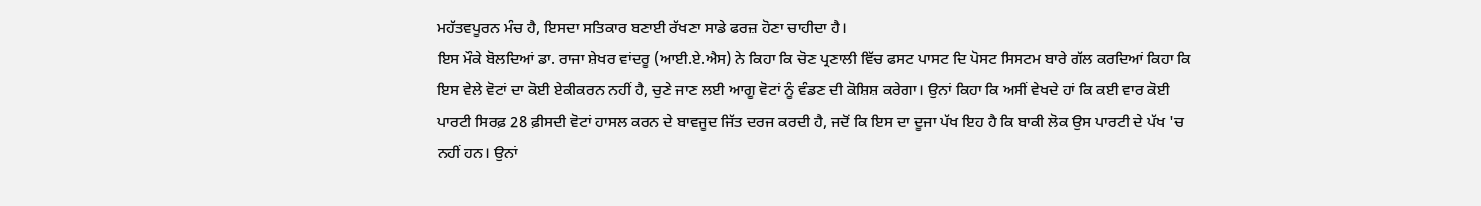ਮਹੱਤਵਪੂਰਨ ਮੰਚ ਹੈ, ਇਸਦਾ ਸਤਿਕਾਰ ਬਣਾਈ ਰੱਖਣਾ ਸਾਡੇ ਫਰਜ਼ ਹੋਣਾ ਚਾਹੀਦਾ ਹੈ।
ਇਸ ਮੌਕੇ ਬੋਲਦਿਆਂ ਡਾ. ਰਾਜਾ ਸ਼ੇਖਰ ਵਾਂਦਰੂ (ਆਈ.ਏ.ਐਸ) ਨੇ ਕਿਹਾ ਕਿ ਚੋਣ ਪ੍ਰਣਾਲੀ ਵਿੱਚ ਫਸਟ ਪਾਸਟ ਦਿ ਪੋਸਟ ਸਿਸਟਮ ਬਾਰੇ ਗੱਲ ਕਰਦਿਆਂ ਕਿਹਾ ਕਿ ਇਸ ਵੇਲੇ ਵੋਟਾਂ ਦਾ ਕੋਈ ਏਕੀਕਰਨ ਨਹੀਂ ਹੈ, ਚੁਣੇ ਜਾਣ ਲਈ ਆਗੂ ਵੋਟਾਂ ਨੂੰ ਵੰਡਣ ਦੀ ਕੋਸ਼ਿਸ਼ ਕਰੇਗਾ। ਉਨਾਂ ਕਿਹਾ ਕਿ ਅਸੀਂ ਵੇਖਦੇ ਹਾਂ ਕਿ ਕਈ ਵਾਰ ਕੋਈ ਪਾਰਟੀ ਸਿਰਫ਼ 28 ਫ਼ੀਸਦੀ ਵੋਟਾਂ ਹਾਸਲ ਕਰਨ ਦੇ ਬਾਵਜੂਦ ਜਿੱਤ ਦਰਜ ਕਰਦੀ ਹੈ, ਜਦੋਂ ਕਿ ਇਸ ਦਾ ਦੂਜਾ ਪੱਖ ਇਹ ਹੈ ਕਿ ਬਾਕੀ ਲੋਕ ਉਸ ਪਾਰਟੀ ਦੇ ਪੱਖ 'ਚ ਨਹੀਂ ਹਨ। ਉਨਾਂ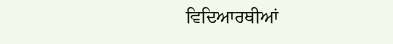ਵਿਦਿਆਰਥੀਆਂ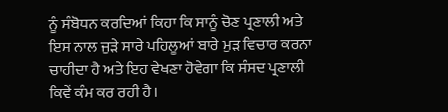ਨੂੰ ਸੰਬੋਧਨ ਕਰਦਿਆਂ ਕਿਹਾ ਕਿ ਸਾਨੂੰ ਚੋਣ ਪ੍ਰਣਾਲੀ ਅਤੇ ਇਸ ਨਾਲ ਜੁੜੇ ਸਾਰੇ ਪਹਿਲੂਆਂ ਬਾਰੇ ਮੁੜ ਵਿਚਾਰ ਕਰਨਾ ਚਾਹੀਦਾ ਹੈ ਅਤੇ ਇਹ ਵੇਖਣਾ ਹੋਵੇਗਾ ਕਿ ਸੰਸਦ ਪ੍ਰਣਾਲੀ ਕਿਵੇਂ ਕੰਮ ਕਰ ਰਹੀ ਹੈ।